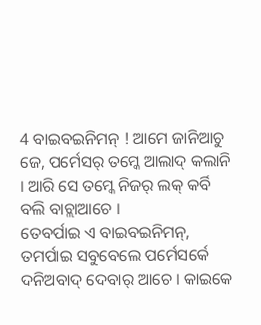4 ବାଇବଇନିମନ୍ ! ଆମେ ଜାନିଆଚୁ ଜେ, ପର୍ମେସର୍ ତମ୍କେ ଆଲାଦ୍ କଲାନି । ଆରି ସେ ତମ୍କେ ନିଜର୍ ଲକ୍ କର୍ବି ବଲି ବାଚ୍ଲାଆଚେ ।
ତେବର୍ପାଇ ଏ ବାଇବଇନିମନ୍, ତମର୍ପାଇ ସବୁବେଲେ ପର୍ମେସର୍କେ ଦନିଅବାଦ୍ ଦେବାର୍ ଆଚେ । କାଇକେ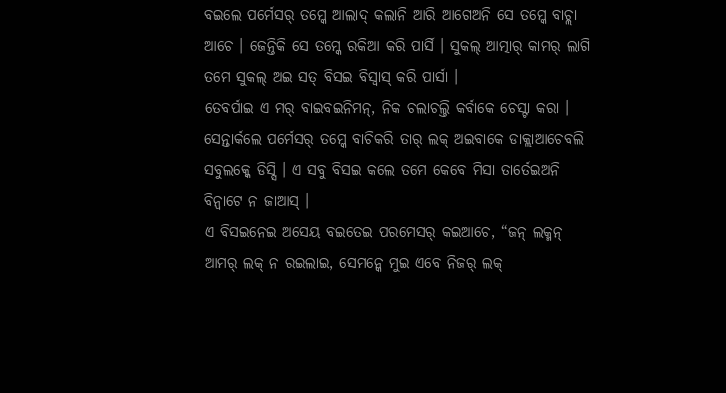ବଇଲେ ପର୍ମେସର୍ ତମ୍କେ ଆଲାଦ୍ କଲାନି ଆରି ଆଗେଅନି ସେ ତମ୍କେ ବାଚ୍ଲା ଆଚେ । ଜେନ୍ତିକି ସେ ତମ୍କେ ରକିଆ କରି ପାର୍ସି । ସୁକଲ୍ ଆତ୍ମାର୍ କାମର୍ ଲାଗି ତମେ ସୁକଲ୍ ଅଇ ସତ୍ ବିସଇ ବିସ୍ବାସ୍ କରି ପାର୍ସା ।
ତେବର୍ପାଇ ଏ ମର୍ ବାଇବଇନିମନ୍, ନିକ ଚଲାଚଲ୍ତି କର୍ବାକେ ଚେସ୍ଟା କରା । ସେନ୍ତାର୍କଲେ ପର୍ମେସର୍ ତମ୍କେ ବାଚିକରି ତାର୍ ଲକ୍ ଅଇବାକେ ଡାକ୍ଲାଆଚେବଲି ସବୁଲକ୍କେ ଡିସ୍ସି । ଏ ସବୁ ବିସଇ କଲେ ତମେ କେବେ ମିସା ତାର୍ତେଇଅନି ବିନ୍ବାଟେ ନ ଜାଆସ୍ ।
ଏ ବିସଇନେଇ ଅସେୟ ବଇତେଇ ପରମେସର୍ କଇଆଚେ, “ଜନ୍ ଲକ୍ମନ୍ ଆମର୍ ଲକ୍ ନ ରଇଲାଇ, ସେମନ୍କେ ମୁଇ ଏବେ ନିଜର୍ ଲକ୍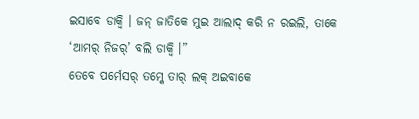ଇସାବେ ଡାକ୍ବି । ଜନ୍ ଜାତିକେ ମୁଇ ଆଲାଦ୍ କରି ନ ରଇଲି, ତାକେ ‘ଆମର୍ ନିଜର୍’ ବଲି ଡାକ୍ବି ।”
ତେବେ ପର୍ମେସର୍ ତମ୍କେ ତାର୍ ଲକ୍ ଅଇବାକେ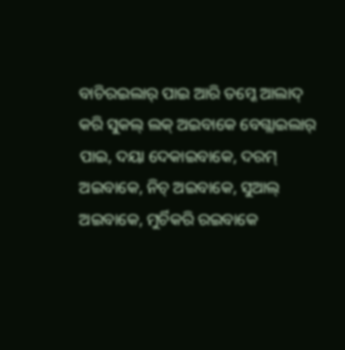ବାଚିରଇଲାର୍ ପାଇ ଆରି ତମ୍କେ ଆଲାଦ୍ କରି ସୁକଲ୍ ଲକ୍ ଅଇବାକେ ବେଗ୍ଲାଇଲାର୍ ପାଇ, ଦୟା ଦେକାଇବାକେ, ଦରମ୍ ଅଇବାକେ, ନିଚ୍ ଅଇବାକେ, ସୁଆଲ୍ ଅଇବାକେ, ମୁର୍ଚିକରି ରଇବାକେ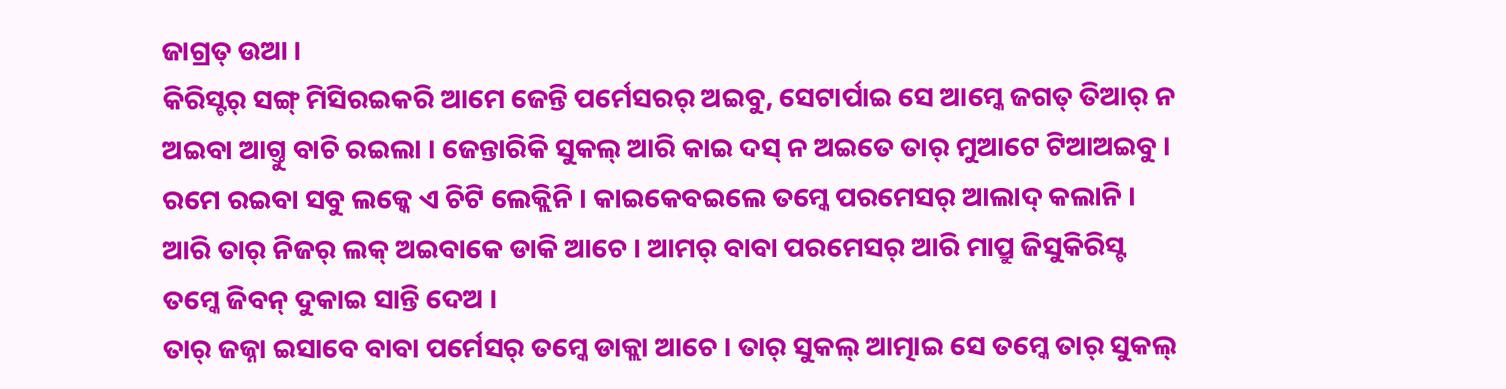ଜାଗ୍ରତ୍ ଉଆ ।
କିରିସ୍ଟର୍ ସଙ୍ଗ୍ ମିସିରଇକରି ଆମେ ଜେନ୍ତି ପର୍ମେସରର୍ ଅଇବୁ, ସେଟାର୍ପାଇ ସେ ଆମ୍କେ ଜଗତ୍ ତିଆର୍ ନ ଅଇବା ଆଗ୍ତୁ ବାଚି ରଇଲା । ଜେନ୍ତାରିକି ସୁକଲ୍ ଆରି କାଇ ଦସ୍ ନ ଅଇତେ ତାର୍ ମୁଆଟେ ଟିଆଅଇବୁ ।
ରମେ ରଇବା ସବୁ ଲକ୍କେ ଏ ଚିଟି ଲେକ୍ଲିନି । କାଇକେବଇଲେ ତମ୍କେ ପରମେସର୍ ଆଲାଦ୍ କଲାନି । ଆରି ତାର୍ ନିଜର୍ ଲକ୍ ଅଇବାକେ ଡାକି ଆଚେ । ଆମର୍ ବାବା ପରମେସର୍ ଆରି ମାପ୍ରୁ ଜିସୁକିରିସ୍ଟ ତମ୍କେ ଜିବନ୍ ଦୁକାଇ ସାନ୍ତି ଦେଅ ।
ତାର୍ ଜଜ୍ନା ଇସାବେ ବାବା ପର୍ମେସର୍ ତମ୍କେ ଡାକ୍ଲା ଆଚେ । ତାର୍ ସୁକଲ୍ ଆତ୍ମାଇ ସେ ତମ୍କେ ତାର୍ ସୁକଲ୍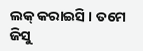ଲକ୍ କରାଇସି । ତମେ ଜିସୁ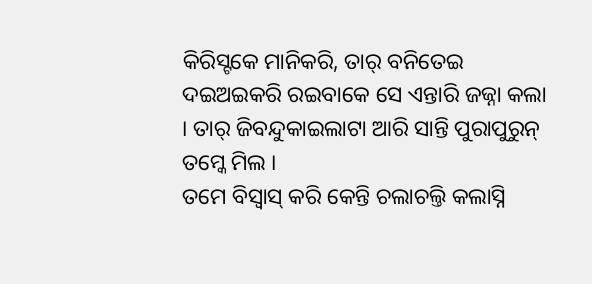କିରିସ୍ଟକେ ମାନିକରି, ତାର୍ ବନିତେଇ ଦଇଅଇକରି ରଇବାକେ ସେ ଏନ୍ତାରି ଜଜ୍ନା କଲା । ତାର୍ ଜିବନ୍ଦୁକାଇଲାଟା ଆରି ସାନ୍ତି ପୁରାପୁରୁନ୍ ତମ୍କେ ମିଲ ।
ତମେ ବିସ୍ବାସ୍ କରି କେନ୍ତି ଚଲାଚଲ୍ତି କଲାସ୍ନି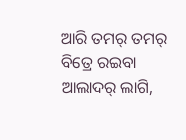ଆରି ତମର୍ ତମର୍ ବିତ୍ରେ ରଇବା ଆଲାଦର୍ ଲାଗି,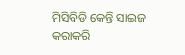ମିସିବିଡି କେନ୍ତି ସାଇଜ କରାକରି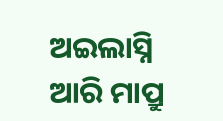ଅଇଲାସ୍ନି ଆରି ମାପ୍ରୁ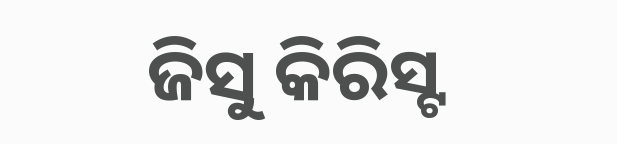ଜିସୁ କିରିସ୍ଟ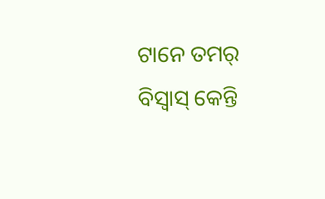ଟାନେ ତମର୍ ବିସ୍ବାସ୍ କେନ୍ତି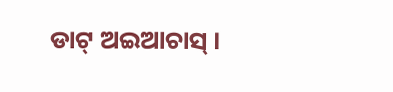ଡାଟ୍ ଅଇଆଚାସ୍ ।